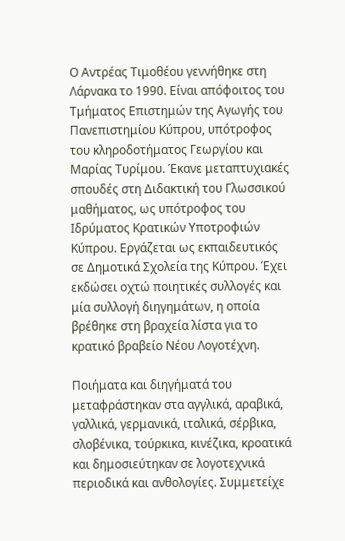Ο Αντρέας Τιμοθέου γεννήθηκε στη Λάρνακα το 1990. Είναι απόφοιτος του Τμήματος Επιστημών της Αγωγής του Πανεπιστημίου Κύπρου, υπότροφος του κληροδοτήματος Γεωργίου και Μαρίας Τυρίμου. Έκανε μεταπτυχιακές σπουδές στη Διδακτική του Γλωσσικού μαθήματος, ως υπότροφος του Ιδρύματος Κρατικών Υποτροφιών Κύπρου. Εργάζεται ως εκπαιδευτικός σε Δημοτικά Σχολεία της Κύπρου. Έχει εκδώσει οχτώ ποιητικές συλλογές και μία συλλογή διηγημάτων, η οποία βρέθηκε στη βραχεία λίστα για το κρατικό βραβείο Νέου Λογοτέχνη.

Ποιήματα και διηγήματά του μεταφράστηκαν στα αγγλικά, αραβικά, γαλλικά, γερμανικά, ιταλικά, σέρβικα, σλοβένικα, τούρκικα, κινέζικα, κροατικά και δημοσιεύτηκαν σε λογοτεχνικά περιοδικά και ανθολογίες. Συμμετείχε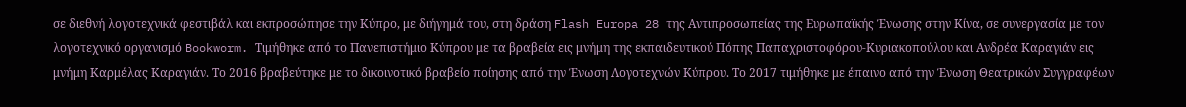σε διεθνή λογοτεχνικά φεστιβάλ και εκπροσώπησε την Κύπρο, με διήγημά του, στη δράση Flash Europa 28 της Αντιπροσωπείας της Ευρωπαϊκής Ένωσης στην Κίνα, σε συνεργασία με τον λογοτεχνικό οργανισμό Bookworm. Τιμήθηκε από το Πανεπιστήμιο Κύπρου με τα βραβεία εις μνήμη της εκπαιδευτικού Πόπης Παπαχριστοφόρου-Κυριακοπούλου και Ανδρέα Καραγιάν εις μνήμη Καρμέλας Καραγιάν. Το 2016 βραβεύτηκε με το δικοινοτικό βραβείο ποίησης από την Ένωση Λογοτεχνών Κύπρου. Το 2017 τιμήθηκε με έπαινο από την Ένωση Θεατρικών Συγγραφέων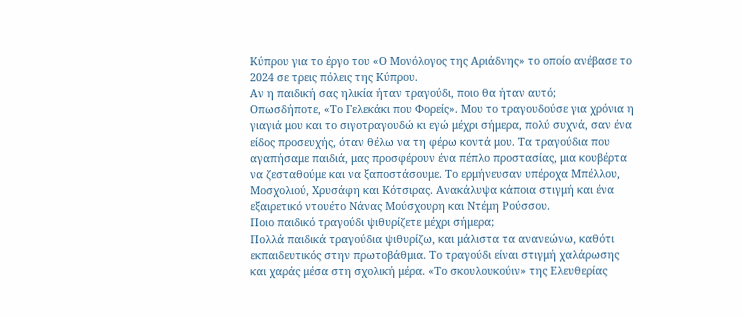Κύπρου για το έργο του «Ο Μονόλογος της Αριάδνης» το οποίο ανέβασε το 2024 σε τρεις πόλεις της Κύπρου.
Αν η παιδική σας ηλικία ήταν τραγούδι, ποιο θα ήταν αυτό;
Οπωσδήποτε, «Το Γελεκάκι που Φορείς». Μου το τραγουδούσε για χρόνια η γιαγιά μου και το σιγοτραγουδώ κι εγώ μέχρι σήμερα, πολύ συχνά, σαν ένα είδος προσευχής, όταν θέλω να τη φέρω κοντά μου. Τα τραγούδια που αγαπήσαμε παιδιά, μας προσφέρουν ένα πέπλο προστασίας, μια κουβέρτα να ζεσταθούμε και να ξαποστάσουμε. Το ερμήνευσαν υπέροχα Μπέλλου, Μοσχολιού, Χρυσάφη και Κότσιρας. Ανακάλυψα κάποια στιγμή και ένα εξαιρετικό ντουέτο Νάνας Μούσχουρη και Ντέμη Ρούσσου.
Ποιο παιδικό τραγούδι ψιθυρίζετε μέχρι σήμερα;
Πολλά παιδικά τραγούδια ψιθυρίζω, και μάλιστα τα ανανεώνω, καθότι εκπαιδευτικός στην πρωτοβάθμια. Το τραγούδι είναι στιγμή χαλάρωσης και χαράς μέσα στη σχολική μέρα. «Το σκουλουκούιν» της Ελευθερίας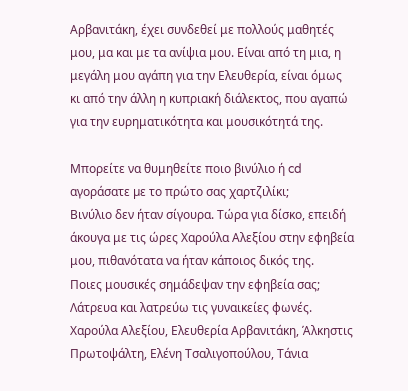Αρβανιτάκη, έχει συνδεθεί με πολλούς μαθητές μου, μα και με τα ανίψια μου. Είναι από τη μια, η μεγάλη μου αγάπη για την Ελευθερία, είναι όμως κι από την άλλη η κυπριακή διάλεκτος, που αγαπώ για την ευρηματικότητα και μουσικότητά της.

Μπορείτε να θυμηθείτε ποιο βινύλιο ή cd αγοράσατε µε το πρώτο σας χαρτζιλίκι;
Βινύλιο δεν ήταν σίγουρα. Τώρα για δίσκο, επειδή άκουγα με τις ώρες Χαρούλα Αλεξίου στην εφηβεία μου, πιθανότατα να ήταν κάποιος δικός της.
Ποιες μουσικές σημάδεψαν την εφηβεία σας;
Λάτρευα και λατρεύω τις γυναικείες φωνές. Χαρούλα Αλεξίου, Ελευθερία Αρβανιτάκη, Άλκηστις Πρωτοψάλτη, Ελένη Τσαλιγοπούλου, Τάνια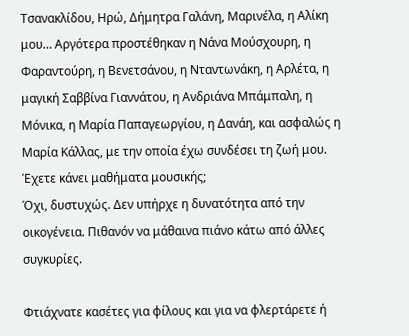Τσανακλίδου, Ηρώ, Δήμητρα Γαλάνη, Μαρινέλα, η Αλίκη μου… Αργότερα προστέθηκαν η Νάνα Μούσχουρη, η Φαραντούρη, η Βενετσάνου, η Νταντωνάκη, η Αρλέτα, η μαγική Σαββίνα Γιαννάτου, η Ανδριάνα Μπάμπαλη, η Μόνικα, η Μαρία Παπαγεωργίου, η Δανάη, και ασφαλώς η Μαρία Κάλλας, με την οποία έχω συνδέσει τη ζωή μου.
Έχετε κάνει μαθήματα μουσικής;
Όχι, δυστυχώς. Δεν υπήρχε η δυνατότητα από την οικογένεια. Πιθανόν να μάθαινα πιάνο κάτω από άλλες συγκυρίες.

Φτιάχνατε κασέτες για φίλους και για να φλερτάρετε ή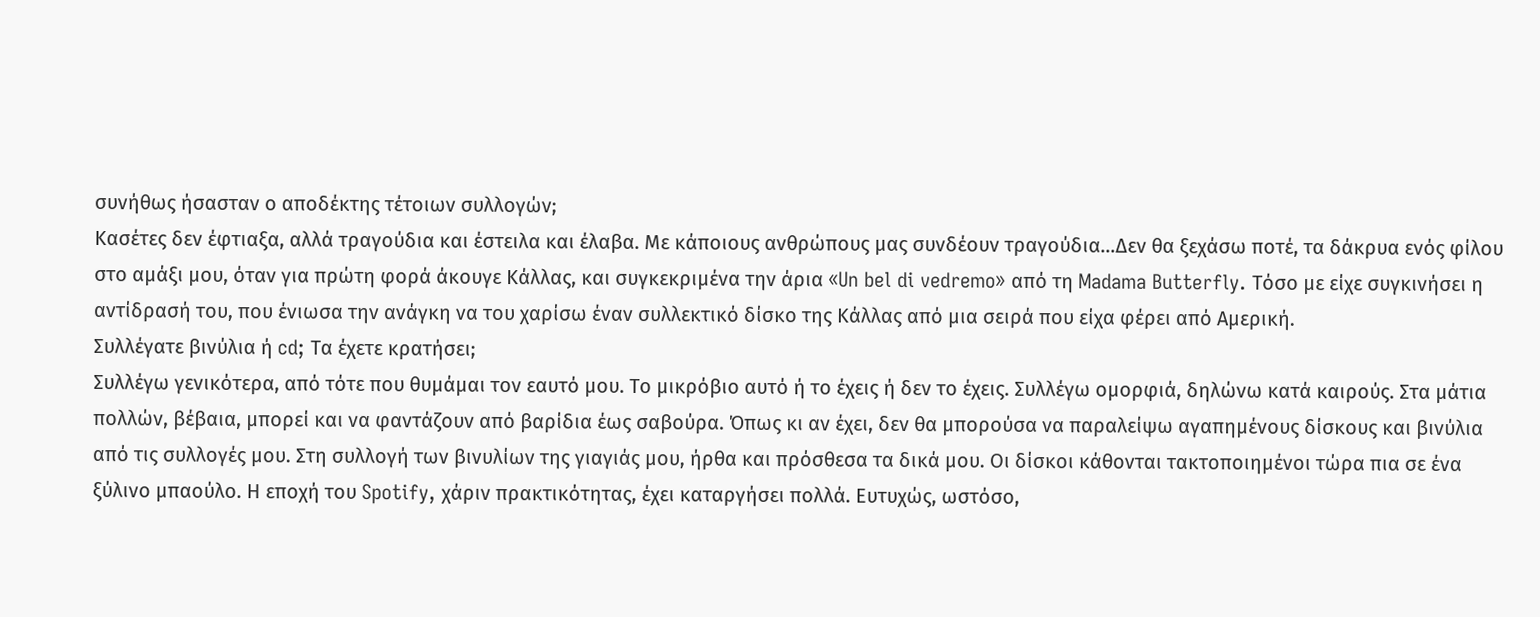συνήθως ήσασταν ο αποδέκτης τέτοιων συλλογών;
Κασέτες δεν έφτιαξα, αλλά τραγούδια και έστειλα και έλαβα. Με κάποιους ανθρώπους μας συνδέουν τραγούδια…Δεν θα ξεχάσω ποτέ, τα δάκρυα ενός φίλου στο αμάξι μου, όταν για πρώτη φορά άκουγε Κάλλας, και συγκεκριμένα την άρια «Un bel di vedremo» από τη Madama Butterfly. Τόσο με είχε συγκινήσει η αντίδρασή του, που ένιωσα την ανάγκη να του χαρίσω έναν συλλεκτικό δίσκο της Κάλλας από μια σειρά που είχα φέρει από Αμερική.
Συλλέγατε βινύλια ή cd; Τα έχετε κρατήσει;
Συλλέγω γενικότερα, από τότε που θυμάμαι τον εαυτό μου. Το μικρόβιο αυτό ή το έχεις ή δεν το έχεις. Συλλέγω ομορφιά, δηλώνω κατά καιρούς. Στα μάτια πολλών, βέβαια, μπορεί και να φαντάζουν από βαρίδια έως σαβούρα. Όπως κι αν έχει, δεν θα μπορούσα να παραλείψω αγαπημένους δίσκους και βινύλια από τις συλλογές μου. Στη συλλογή των βινυλίων της γιαγιάς μου, ήρθα και πρόσθεσα τα δικά μου. Οι δίσκοι κάθονται τακτοποιημένοι τώρα πια σε ένα ξύλινο μπαούλο. Η εποχή του Spotify, χάριν πρακτικότητας, έχει καταργήσει πολλά. Ευτυχώς, ωστόσο,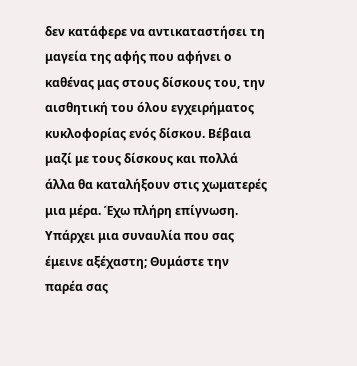δεν κατάφερε να αντικαταστήσει τη μαγεία της αφής που αφήνει ο καθένας μας στους δίσκους του, την αισθητική του όλου εγχειρήματος κυκλοφορίας ενός δίσκου. Βέβαια μαζί με τους δίσκους και πολλά άλλα θα καταλήξουν στις χωματερές μια μέρα. Έχω πλήρη επίγνωση.
Υπάρχει μια συναυλία που σας έμεινε αξέχαστη; Θυμάστε την παρέα σας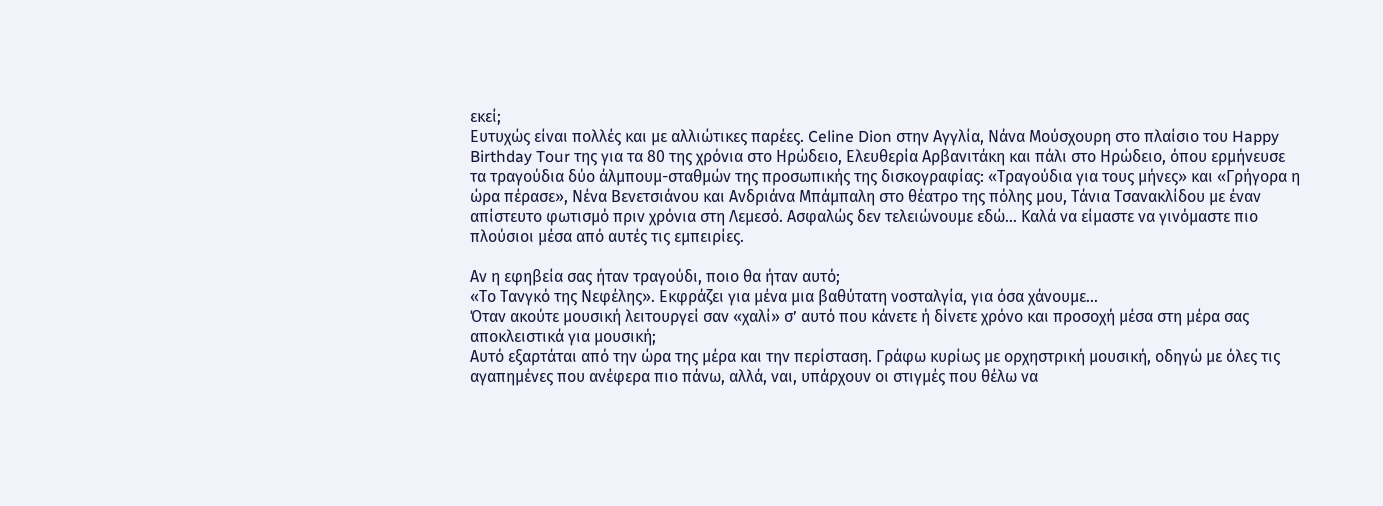εκεί;
Ευτυχώς είναι πολλές και με αλλιώτικες παρέες. Celine Dion στην Αγγλία, Νάνα Μούσχουρη στο πλαίσιο του Happy Birthday Tour της για τα 80 της χρόνια στο Ηρώδειο, Ελευθερία Αρβανιτάκη και πάλι στο Ηρώδειο, όπου ερμήνευσε τα τραγούδια δύο άλμπουμ-σταθμών της προσωπικής της δισκογραφίας: «Τραγούδια για τους μήνες» και «Γρήγορα η ώρα πέρασε», Νένα Βενετσιάνου και Ανδριάνα Μπάμπαλη στο θέατρο της πόλης μου, Τάνια Τσανακλίδου με έναν απίστευτο φωτισμό πριν χρόνια στη Λεμεσό. Ασφαλώς δεν τελειώνουμε εδώ… Καλά να είμαστε να γινόμαστε πιο πλούσιοι μέσα από αυτές τις εμπειρίες.

Αν η εφηβεία σας ήταν τραγούδι, ποιο θα ήταν αυτό;
«Το Τανγκό της Νεφέλης». Εκφράζει για μένα μια βαθύτατη νοσταλγία, για όσα χάνουμε…
Όταν ακούτε μουσική λειτουργεί σαν «χαλί» σ’ αυτό που κάνετε ή δίνετε χρόνο και προσοχή μέσα στη μέρα σας αποκλειστικά για μουσική;
Αυτό εξαρτάται από την ώρα της μέρα και την περίσταση. Γράφω κυρίως με ορχηστρική μουσική, οδηγώ με όλες τις αγαπημένες που ανέφερα πιο πάνω, αλλά, ναι, υπάρχουν οι στιγμές που θέλω να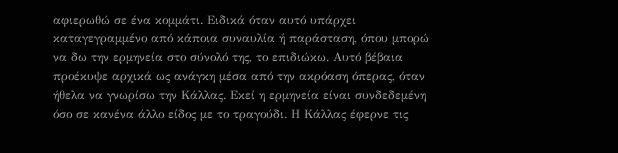αφιερωθώ σε ένα κομμάτι. Ειδικά όταν αυτό υπάρχει καταγεγραμμένο από κάποια συναυλία ή παράσταση, όπου μπορώ να δω την ερμηνεία στο σύνολό της, το επιδιώκω. Αυτό βέβαια προέκυψε αρχικά ως ανάγκη μέσα από την ακρόαση όπερας, όταν ήθελα να γνωρίσω την Κάλλας. Εκεί η ερμηνεία είναι συνδεδεμένη όσο σε κανένα άλλο είδος με το τραγούδι. Η Κάλλας έφερνε τις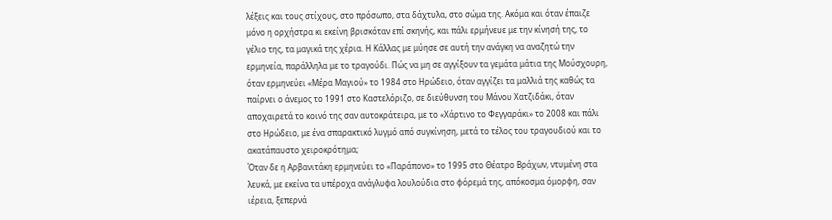λέξεις και τους στίχους, στο πρόσωπο, στα δάχτυλα, στο σώμα της. Ακόμα και όταν έπαιζε μόνο η ορχήστρα κι εκείνη βρισκόταν επί σκηνής, και πάλι ερμήνευε με την κίνησή της, το γέλιο της, τα μαγικά της χέρια. Η Κάλλας με μύησε σε αυτή την ανάγκη να αναζητώ την ερμηνεία, παράλληλα με το τραγούδι. Πώς να μη σε αγγίξουν τα γεμάτα μάτια της Μούσχουρη, όταν ερμηνεύει «Μέρα Μαγιού» το 1984 στο Ηρώδειο, όταν αγγίζει τα μαλλιά της καθώς τα παίρνει ο άνεμος το 1991 στο Καστελόριζο, σε διεύθυνση του Μάνου Χατζιδάκι, όταν αποχαιρετά το κοινό της σαν αυτοκράτειρα, με το «Χάρτινο το Φεγγαράκι» το 2008 και πάλι στο Ηρώδειο, με ένα σπαρακτικό λυγμό από συγκίνηση, μετά το τέλος του τραγουδιού και το ακατάπαυστο χειροκρότημα;
Όταν δε η Αρβανιτάκη ερμηνεύει το «Παράπονο» το 1995 στο Θέατρο Βράχων, ντυμένη στα λευκά, με εκείνα τα υπέροχα ανάγλυφα λουλούδια στο φόρεμά της, απόκοσμα όμορφη, σαν ιέρεια, ξεπερνά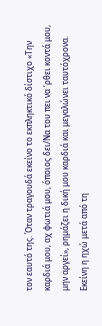τον εαυτό της. Όταν τραγουδά εκείνο το εκπληκτικό δίστιχο «Την καρδιά μου, αχ φωτιά μου, όποιος δει/Να του πει να ’ρθει κοντά μου, μην αργεί», ρημάζει η δική μου καρδιά και μεγαλώνει ταυτόχρονα. Εκείνη η ηχώ μετά από τη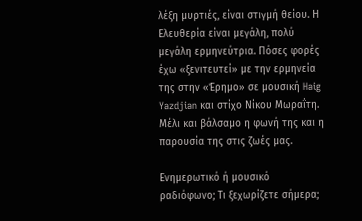λέξη μυρτιές, είναι στιγμή θείου. Η Ελευθερία είναι μεγάλη, πολύ μεγάλη ερμηνεύτρια. Πόσες φορές έχω «ξενιτευτεί» με την ερμηνεία της στην «Έρημο» σε μουσική Haig Yazdjian και στίχο Νίκου Μωραΐτη. Μέλι και βάλσαμο η φωνή της και η παρουσία της στις ζωές μας.

Ενηµερωτικό ή µουσικό ραδιόφωνο; Τι ξεχωρίζετε σήµερα;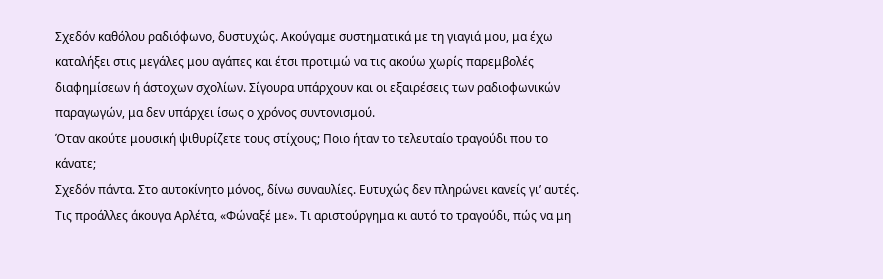Σχεδόν καθόλου ραδιόφωνο, δυστυχώς. Ακούγαμε συστηματικά με τη γιαγιά μου, μα έχω καταλήξει στις μεγάλες μου αγάπες και έτσι προτιμώ να τις ακούω χωρίς παρεμβολές διαφημίσεων ή άστοχων σχολίων. Σίγουρα υπάρχουν και οι εξαιρέσεις των ραδιοφωνικών παραγωγών, μα δεν υπάρχει ίσως ο χρόνος συντονισμού.
Όταν ακούτε μουσική ψιθυρίζετε τους στίχους; Ποιο ήταν το τελευταίο τραγούδι που το κάνατε;
Σχεδόν πάντα. Στο αυτοκίνητο μόνος, δίνω συναυλίες. Ευτυχώς δεν πληρώνει κανείς γι’ αυτές. Τις προάλλες άκουγα Αρλέτα, «Φώναξέ με». Τι αριστούργημα κι αυτό το τραγούδι, πώς να μη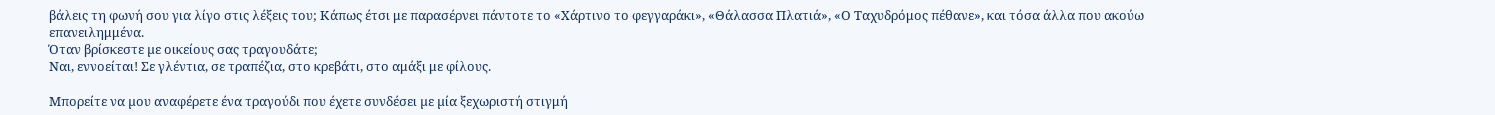βάλεις τη φωνή σου για λίγο στις λέξεις του; Κάπως έτσι με παρασέρνει πάντοτε το «Χάρτινο το φεγγαράκι», «Θάλασσα Πλατιά», «Ο Ταχυδρόμος πέθανε», και τόσα άλλα που ακούω επανειλημμένα.
Όταν βρίσκεστε µε οικείους σας τραγουδάτε;
Ναι, εννοείται! Σε γλέντια, σε τραπέζια, στο κρεβάτι, στο αμάξι με φίλους.

Μπορείτε να µου αναφέρετε ένα τραγούδι που έχετε συνδέσει µε µία ξεχωριστή στιγμή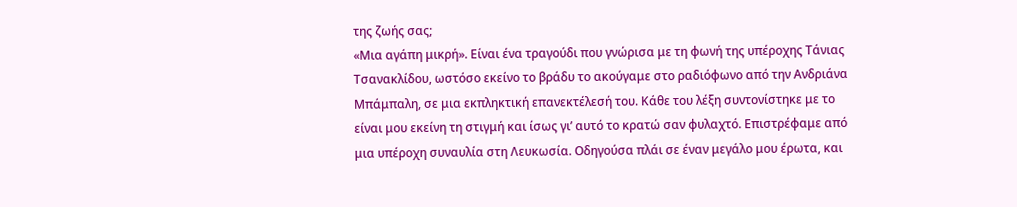της ζωής σας;
«Μια αγάπη μικρή». Είναι ένα τραγούδι που γνώρισα με τη φωνή της υπέροχης Τάνιας Τσανακλίδου, ωστόσο εκείνο το βράδυ το ακούγαμε στο ραδιόφωνο από την Ανδριάνα Μπάμπαλη, σε μια εκπληκτική επανεκτέλεσή του. Κάθε του λέξη συντονίστηκε με το είναι μου εκείνη τη στιγμή και ίσως γι’ αυτό το κρατώ σαν φυλαχτό. Επιστρέφαμε από μια υπέροχη συναυλία στη Λευκωσία. Οδηγούσα πλάι σε έναν μεγάλο μου έρωτα, και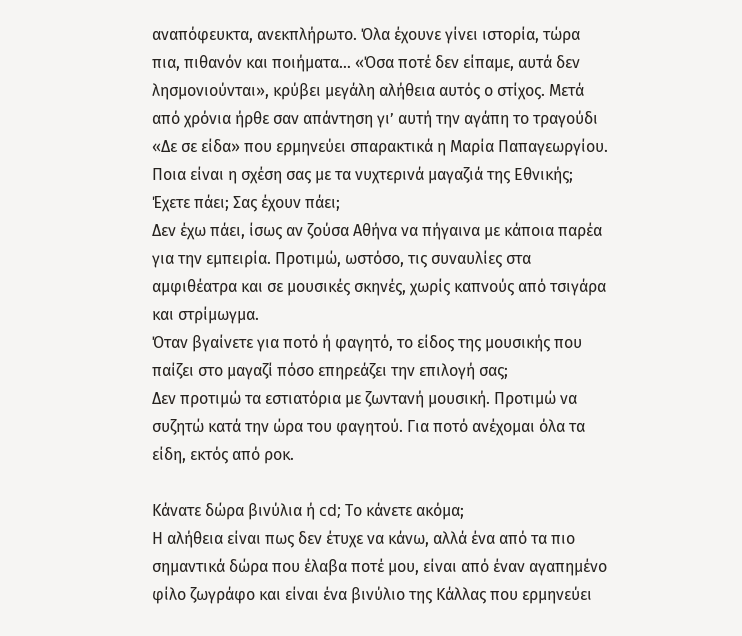αναπόφευκτα, ανεκπλήρωτο. Όλα έχουνε γίνει ιστορία, τώρα πια, πιθανόν και ποιήματα… «Όσα ποτέ δεν είπαμε, αυτά δεν λησμονιούνται», κρύβει μεγάλη αλήθεια αυτός ο στίχος. Μετά από χρόνια ήρθε σαν απάντηση γι’ αυτή την αγάπη το τραγούδι «Δε σε είδα» που ερμηνεύει σπαρακτικά η Μαρία Παπαγεωργίου.
Ποια είναι η σχέση σας µε τα νυχτερινά μαγαζιά της Εθνικής; Έχετε πάει; Σας έχουν πάει;
Δεν έχω πάει, ίσως αν ζούσα Αθήνα να πήγαινα με κάποια παρέα για την εμπειρία. Προτιμώ, ωστόσο, τις συναυλίες στα αμφιθέατρα και σε μουσικές σκηνές, χωρίς καπνούς από τσιγάρα και στρίμωγμα.
Όταν βγαίνετε για ποτό ή φαγητό, το είδος της μουσικής που παίζει στο μαγαζί πόσο επηρεάζει την επιλογή σας;
Δεν προτιμώ τα εστιατόρια με ζωντανή μουσική. Προτιμώ να συζητώ κατά την ώρα του φαγητού. Για ποτό ανέχομαι όλα τα είδη, εκτός από ροκ.

Κάνατε δώρα βινύλια ή cd; Το κάνετε ακόµα;
Η αλήθεια είναι πως δεν έτυχε να κάνω, αλλά ένα από τα πιο σημαντικά δώρα που έλαβα ποτέ μου, είναι από έναν αγαπημένο φίλο ζωγράφο και είναι ένα βινύλιο της Κάλλας που ερμηνεύει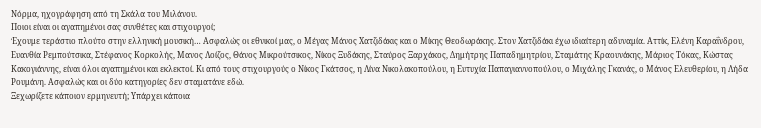Νόρμα, ηχογράφηση από τη Σκάλα του Μιλάνου.
Ποιοι είναι οι αγαπημένοι σας συνθέτες και στιχουργοί;
Έχουμε τεράστιο πλούτο στην ελληνική μουσική… Ασφαλώς οι εθνικοί μας, ο Μέγας Μάνος Χατζιδάκις και ο Μίκης Θεοδωράκης. Στον Χατζιδάκι έχω ιδιαίτερη αδυναμία. Αττίκ, Ελένη Καραΐνδρου, Ευανθία Ρεμπούτσικα, Στέφανος Κορκολής, Μανος Λοίζος, Θάνος Μικρούτσικος, Νίκος Ξυδάκης, Σταύρος Ξαρχάκος, Δημήτρης Παπαδημητρίου, Σταμάτης Κραουνάκης, Μάριος Τόκας, Κώστας Κακογιάννης, είναι όλοι αγαπημένοι και εκλεκτοί. Κι από τους στιχουργούς ο Νίκος Γκάτσος, η Λίνα Νικολακοπούλου, η Ευτυχία Παπαγιαννοπούλου, ο Μιχάλης Γκανάς, ο Μάνος Ελευθερίου, η Λήδα Ρουμάνη. Ασφαλώς και οι δύο κατηγορίες δεν σταματάνε εδώ.
Ξεχωρίζετε κάποιον ερµηνευτή; Υπάρχει κάποια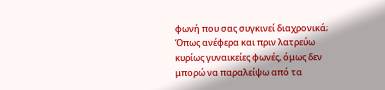φωνή που σας συγκινεί διαχρονικά;
Όπως ανέφερα και πριν λατρεύω κυρίως γυναικείες φωνές, όμως δεν μπορώ να παραλείψω από τα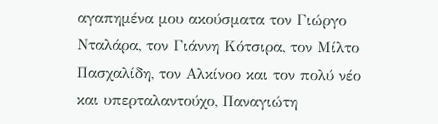αγαπημένα μου ακούσματα τον Γιώργο Νταλάρα, τον Γιάννη Κότσιρα, τον Μίλτο Πασχαλίδη, τον Αλκίνοο και τον πολύ νέο και υπερταλαντούχο, Παναγιώτη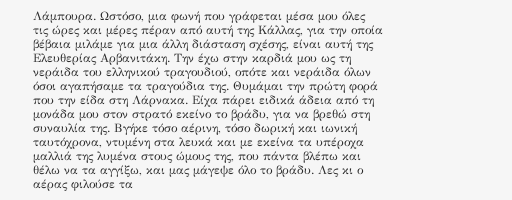Λάμπουρα. Ωστόσο, μια φωνή που γράφεται μέσα μου όλες τις ώρες και μέρες πέραν από αυτή της Κάλλας, για την οποία βέβαια μιλάμε για μια άλλη διάσταση σχέσης, είναι αυτή της Ελευθερίας Αρβανιτάκη. Την έχω στην καρδιά μου ως τη νεράιδα του ελληνικού τραγουδιού, οπότε και νεράιδα όλων όσοι αγαπήσαμε τα τραγούδια της. Θυμάμαι την πρώτη φορά που την είδα στη Λάρνακα. Είχα πάρει ειδικά άδεια από τη μονάδα μου στον στρατό εκείνο το βράδυ, για να βρεθώ στη συναυλία της. Βγήκε τόσο αέρινη, τόσο δωρική και ιωνική ταυτόχρονα, ντυμένη στα λευκά και με εκείνα τα υπέροχα μαλλιά της λυμένα στους ώμους της, που πάντα βλέπω και θέλω να τα αγγίξω, και μας μάγεψε όλο το βράδυ. Λες κι ο αέρας φιλούσε τα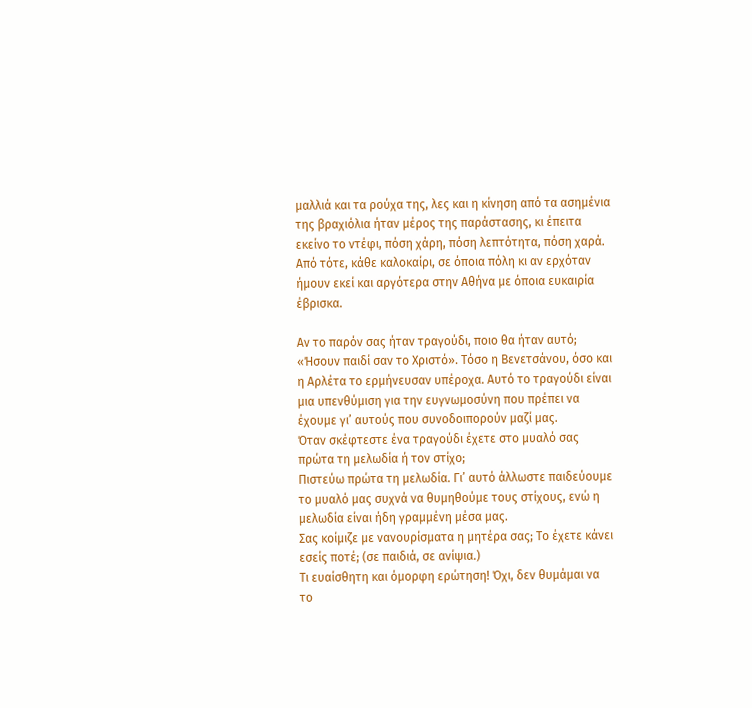μαλλιά και τα ρούχα της, λες και η κίνηση από τα ασημένια της βραχιόλια ήταν μέρος της παράστασης, κι έπειτα εκείνο το ντέφι, πόση χάρη, πόση λεπτότητα, πόση χαρά. Από τότε, κάθε καλοκαίρι, σε όποια πόλη κι αν ερχόταν ήμουν εκεί και αργότερα στην Αθήνα με όποια ευκαιρία έβρισκα.

Αν το παρόν σας ήταν τραγούδι, ποιο θα ήταν αυτό;
«Ήσουν παιδί σαν το Χριστό». Τόσο η Βενετσάνου, όσο και η Αρλέτα το ερμήνευσαν υπέροχα. Αυτό το τραγούδι είναι μια υπενθύμιση για την ευγνωμοσύνη που πρέπει να έχουμε γι’ αυτούς που συνοδοιπορούν μαζί μας.
Όταν σκέφτεστε ένα τραγούδι έχετε στο μυαλό σας πρώτα τη μελωδία ή τον στίχο;
Πιστεύω πρώτα τη μελωδία. Γι’ αυτό άλλωστε παιδεύουμε το μυαλό μας συχνά να θυμηθούμε τους στίχους, ενώ η μελωδία είναι ήδη γραμμένη μέσα μας.
Σας κοίµιζε µε νανουρίσµατα η µητέρα σας; Το έχετε κάνει εσείς ποτέ; (σε παιδιά, σε ανίψια.)
Τι ευαίσθητη και όμορφη ερώτηση! Όχι, δεν θυμάμαι να το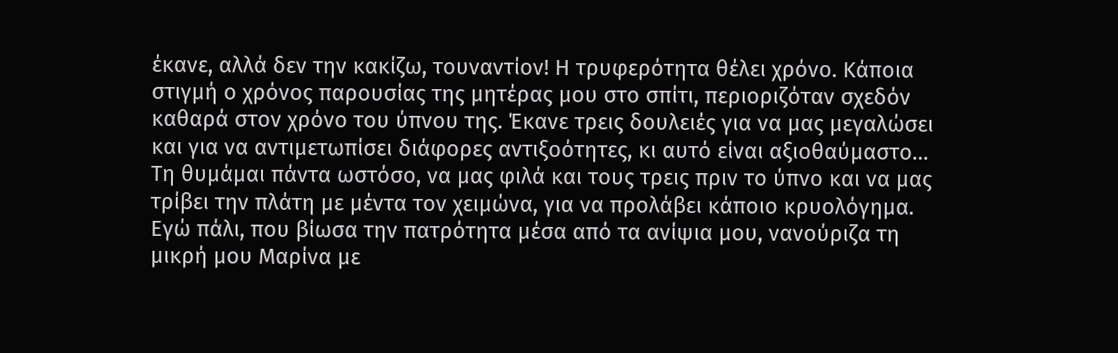έκανε, αλλά δεν την κακίζω, τουναντίον! Η τρυφερότητα θέλει χρόνο. Κάποια στιγμή ο χρόνος παρουσίας της μητέρας μου στο σπίτι, περιοριζόταν σχεδόν καθαρά στον χρόνο του ύπνου της. Έκανε τρεις δουλειές για να μας μεγαλώσει και για να αντιμετωπίσει διάφορες αντιξοότητες, κι αυτό είναι αξιοθαύμαστο… Τη θυμάμαι πάντα ωστόσο, να μας φιλά και τους τρεις πριν το ύπνο και να μας τρίβει την πλάτη με μέντα τον χειμώνα, για να προλάβει κάποιο κρυολόγημα. Εγώ πάλι, που βίωσα την πατρότητα μέσα από τα ανίψια μου, νανούριζα τη
μικρή μου Μαρίνα με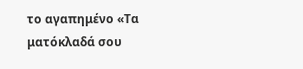το αγαπημένο «Τα ματόκλαδά σου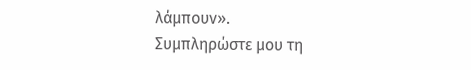λάμπουν».
Συμπληρώστε µου τη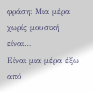φράση: Μια µέρα χωρίς µουσική είναι…
Είναι μια μέρα έξω από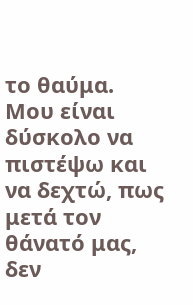το θαύμα. Μου είναι δύσκολο να πιστέψω και να δεχτώ, πως μετά τον θάνατό μας, δεν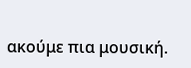ακούμε πια μουσική.